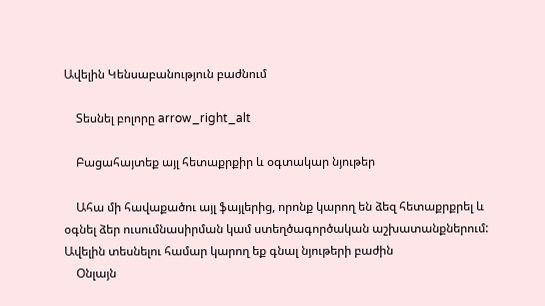Ավելին Կենսաբանություն բաժնում

    Տեսնել բոլորը arrow_right_alt

    Բացահայտեք այլ հետաքրքիր և օգտակար նյութեր

    Ահա մի հավաքածու այլ ֆայլերից, որոնք կարող են ձեզ հետաքրքրել և օգնել ձեր ուսումնասիրման կամ ստեղծագործական աշխատանքներում: Ավելին տեսնելու համար կարող եք գնալ նյութերի բաժին
    Օնլայն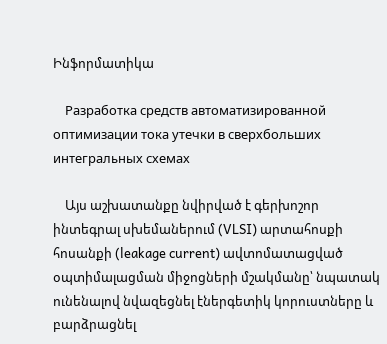Ինֆորմատիկա

    Разработка средств автоматизированной оптимизации тока утечки в сверхбольших интегральных схемах

    Այս աշխատանքը նվիրված է գերխոշոր ինտեգրալ սխեմաներում (VLSI) արտահոսքի հոսանքի (leakage current) ավտոմատացված օպտիմալացման միջոցների մշակմանը՝ նպատակ ունենալով նվազեցնել էներգետիկ կորուստները և բարձրացնել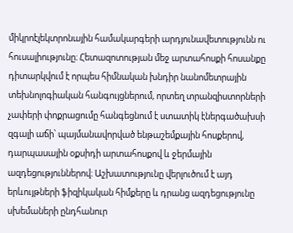միկրոէլեկտրոնային համակարգերի արդյունավետությունն ու հուսալիությունը։ Հետազոտության մեջ արտահոսքի հոսանքը դիտարկվում է որպես հիմնական խնդիր նանոմետրային տեխնոլոգիական հանգույցներում, որտեղ տրանզիստորների չափերի փոքրացումը հանգեցնում է ստատիկ էներգածախսի զգալի աճի՝ պայմանավորված ենթաշեմքային հոսքերով, դարպասային օքսիդի արտահոսքով և ջերմային ազդեցություններով։ Աշխատությունը վերլուծում է այդ երևույթների ֆիզիկական հիմքերը և դրանց ազդեցությունը սխեմաների ընդհանուր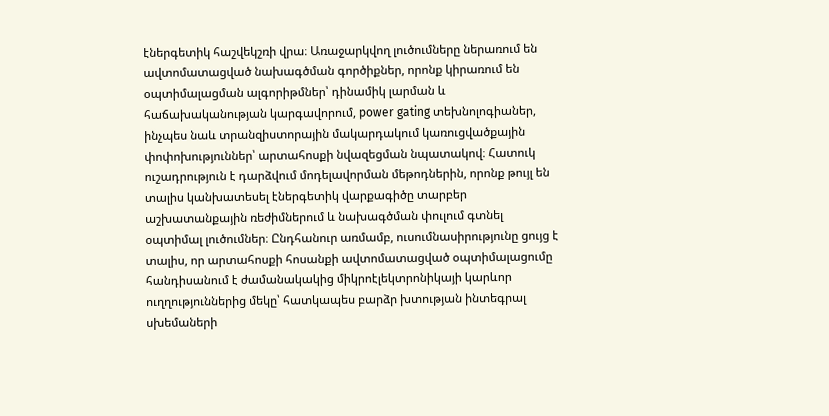էներգետիկ հաշվեկշռի վրա։ Առաջարկվող լուծումները ներառում են ավտոմատացված նախագծման գործիքներ, որոնք կիրառում են օպտիմալացման ալգորիթմներ՝ դինամիկ լարման և հաճախականության կարգավորում, power gating տեխնոլոգիաներ, ինչպես նաև տրանզիստորային մակարդակում կառուցվածքային փոփոխություններ՝ արտահոսքի նվազեցման նպատակով։ Հատուկ ուշադրություն է դարձվում մոդելավորման մեթոդներին, որոնք թույլ են տալիս կանխատեսել էներգետիկ վարքագիծը տարբեր աշխատանքային ռեժիմներում և նախագծման փուլում գտնել օպտիմալ լուծումներ։ Ընդհանուր առմամբ, ուսումնասիրությունը ցույց է տալիս, որ արտահոսքի հոսանքի ավտոմատացված օպտիմալացումը հանդիսանում է ժամանակակից միկրոէլեկտրոնիկայի կարևոր ուղղություններից մեկը՝ հատկապես բարձր խտության ինտեգրալ սխեմաների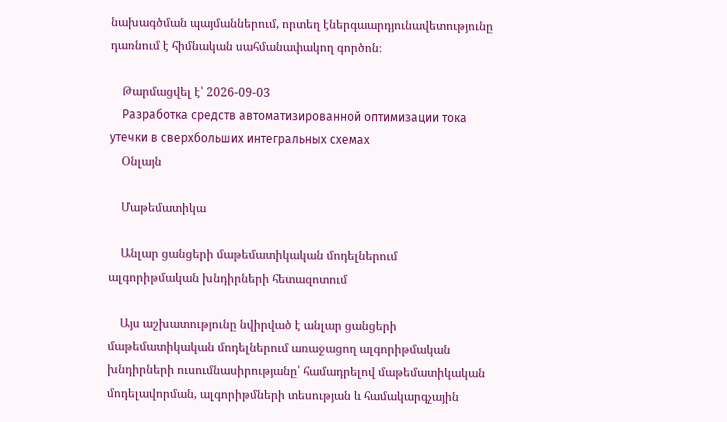նախագծման պայմաններում, որտեղ էներգաարդյունավետությունը դառնում է հիմնական սահմանափակող գործոն։

    Թարմացվել է՝ 2026-09-03
    Разработка средств автоматизированной оптимизации тока утечки в сверхбольших интегральных схемах
    Օնլայն

    Մաթեմատիկա

    Անլար ցանցերի մաթեմատիկական մոդելներում ալգորիթմական խնդիրների հետազոտում

    Այս աշխատությունը նվիրված է անլար ցանցերի մաթեմատիկական մոդելներում առաջացող ալգորիթմական խնդիրների ուսումնասիրությանը՝ համադրելով մաթեմատիկական մոդելավորման, ալգորիթմների տեսության և համակարգչային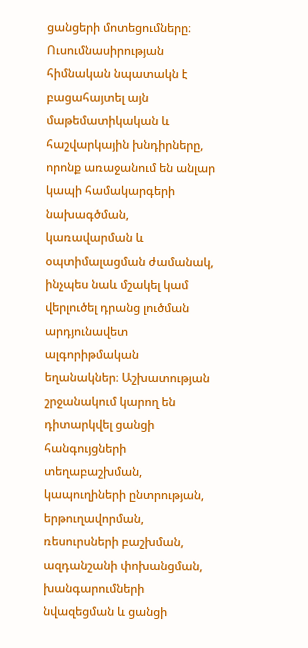ցանցերի մոտեցումները։ Ուսումնասիրության հիմնական նպատակն է բացահայտել այն մաթեմատիկական և հաշվարկային խնդիրները, որոնք առաջանում են անլար կապի համակարգերի նախագծման, կառավարման և օպտիմալացման ժամանակ, ինչպես նաև մշակել կամ վերլուծել դրանց լուծման արդյունավետ ալգորիթմական եղանակներ։ Աշխատության շրջանակում կարող են դիտարկվել ցանցի հանգույցների տեղաբաշխման, կապուղիների ընտրության, երթուղավորման, ռեսուրսների բաշխման, ազդանշանի փոխանցման, խանգարումների նվազեցման և ցանցի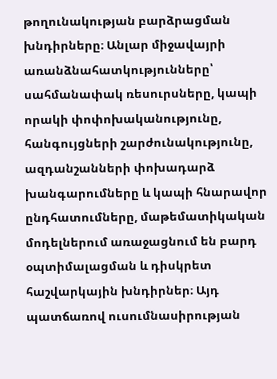թողունակության բարձրացման խնդիրները։ Անլար միջավայրի առանձնահատկությունները՝ սահմանափակ ռեսուրսները, կապի որակի փոփոխականությունը, հանգույցների շարժունակությունը, ազդանշանների փոխադարձ խանգարումները և կապի հնարավոր ընդհատումները, մաթեմատիկական մոդելներում առաջացնում են բարդ օպտիմալացման և դիսկրետ հաշվարկային խնդիրներ։ Այդ պատճառով ուսումնասիրության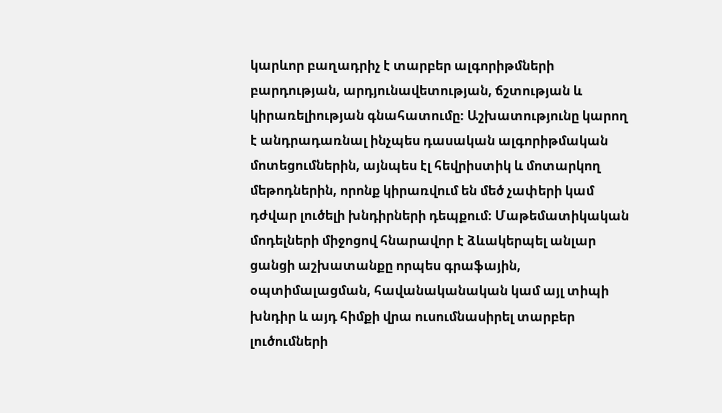կարևոր բաղադրիչ է տարբեր ալգորիթմների բարդության, արդյունավետության, ճշտության և կիրառելիության գնահատումը։ Աշխատությունը կարող է անդրադառնալ ինչպես դասական ալգորիթմական մոտեցումներին, այնպես էլ հեվրիստիկ և մոտարկող մեթոդներին, որոնք կիրառվում են մեծ չափերի կամ դժվար լուծելի խնդիրների դեպքում։ Մաթեմատիկական մոդելների միջոցով հնարավոր է ձևակերպել անլար ցանցի աշխատանքը որպես գրաֆային, օպտիմալացման, հավանականական կամ այլ տիպի խնդիր և այդ հիմքի վրա ուսումնասիրել տարբեր լուծումների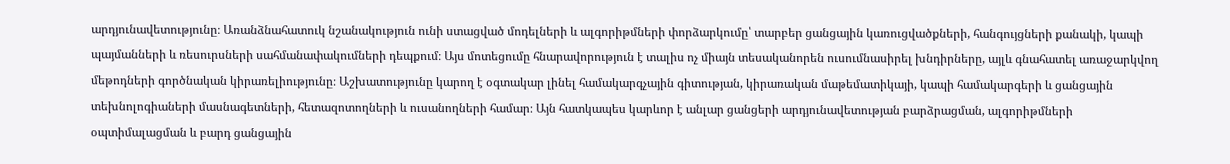արդյունավետությունը։ Առանձնահատուկ նշանակություն ունի ստացված մոդելների և ալգորիթմների փորձարկումը՝ տարբեր ցանցային կառուցվածքների, հանգույցների քանակի, կապի պայմանների և ռեսուրսների սահմանափակումների դեպքում։ Այս մոտեցումը հնարավորություն է տալիս ոչ միայն տեսականորեն ուսումնասիրել խնդիրները, այլև գնահատել առաջարկվող մեթոդների գործնական կիրառելիությունը։ Աշխատությունը կարող է օգտակար լինել համակարգչային գիտության, կիրառական մաթեմատիկայի, կապի համակարգերի և ցանցային տեխնոլոգիաների մասնագետների, հետազոտողների և ուսանողների համար։ Այն հատկապես կարևոր է անլար ցանցերի արդյունավետության բարձրացման, ալգորիթմների օպտիմալացման և բարդ ցանցային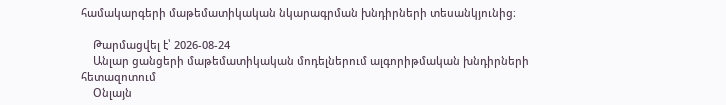համակարգերի մաթեմատիկական նկարագրման խնդիրների տեսանկյունից։

    Թարմացվել է՝ 2026-08-24
    Անլար ցանցերի մաթեմատիկական մոդելներում ալգորիթմական խնդիրների հետազոտում
    Օնլայն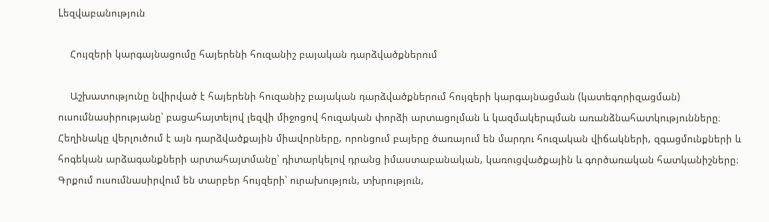Lեզվաբանություն

    Հույզերի կարգայնացումը հայերենի հուզանիշ բայական դարձվածքներում

    Աշխատությունը նվիրված է հայերենի հուզանիշ բայական դարձվածքներում հույզերի կարգայնացման (կատեգորիզացման) ուսումնասիրությանը՝ բացահայտելով լեզվի միջոցով հուզական փորձի արտացոլման և կազմակերպման առանձնահատկությունները։ Հեղինակը վերլուծում է այն դարձվածքային միավորները, որոնցում բայերը ծառայում են մարդու հուզական վիճակների, զգացմունքների և հոգեկան արձագանքների արտահայտմանը՝ դիտարկելով դրանց իմաստաբանական, կառուցվածքային և գործառական հատկանիշները։ Գրքում ուսումնասիրվում են տարբեր հույզերի՝ ուրախություն, տխրություն,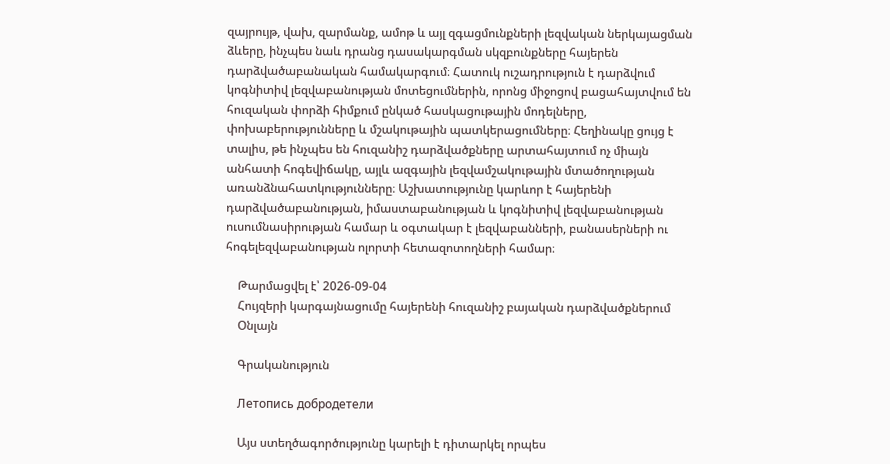զայրույթ, վախ, զարմանք, ամոթ և այլ զգացմունքների լեզվական ներկայացման ձևերը, ինչպես նաև դրանց դասակարգման սկզբունքները հայերեն դարձվածաբանական համակարգում։ Հատուկ ուշադրություն է դարձվում կոգնիտիվ լեզվաբանության մոտեցումներին, որոնց միջոցով բացահայտվում են հուզական փորձի հիմքում ընկած հասկացութային մոդելները, փոխաբերությունները և մշակութային պատկերացումները։ Հեղինակը ցույց է տալիս, թե ինչպես են հուզանիշ դարձվածքները արտահայտում ոչ միայն անհատի հոգեվիճակը, այլև ազգային լեզվամշակութային մտածողության առանձնահատկությունները։ Աշխատությունը կարևոր է հայերենի դարձվածաբանության, իմաստաբանության և կոգնիտիվ լեզվաբանության ուսումնասիրության համար և օգտակար է լեզվաբանների, բանասերների ու հոգելեզվաբանության ոլորտի հետազոտողների համար։

    Թարմացվել է՝ 2026-09-04
    Հույզերի կարգայնացումը հայերենի հուզանիշ բայական դարձվածքներում
    Օնլայն

    Գրականություն

    Летопись добродетели

    Այս ստեղծագործությունը կարելի է դիտարկել որպես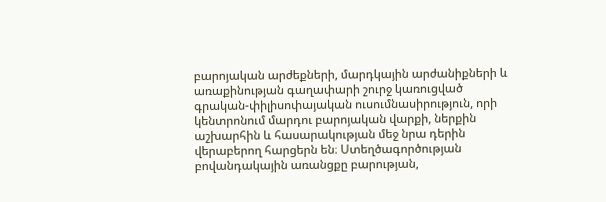բարոյական արժեքների, մարդկային արժանիքների և առաքինության գաղափարի շուրջ կառուցված գրական-փիլիսոփայական ուսումնասիրություն, որի կենտրոնում մարդու բարոյական վարքի, ներքին աշխարհին և հասարակության մեջ նրա դերին վերաբերող հարցերն են։ Ստեղծագործության բովանդակային առանցքը բարության,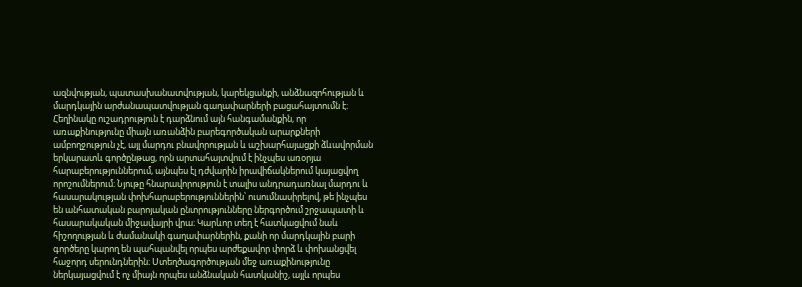ազնվության, պատասխանատվության, կարեկցանքի, անձնազոհության և մարդկային արժանապատվության գաղափարների բացահայտումն է։ Հեղինակը ուշադրություն է դարձնում այն հանգամանքին, որ առաքինությունը միայն առանձին բարեգործական արարքների ամբողջություն չէ, այլ մարդու բնավորության և աշխարհայացքի ձևավորման երկարատև գործընթաց, որն արտահայտվում է ինչպես առօրյա հարաբերություններում, այնպես էլ դժվարին իրավիճակներում կայացվող որոշումներում։ Նյութը հնարավորություն է տալիս անդրադառնալ մարդու և հասարակության փոխհարաբերություններին՝ ուսումնասիրելով, թե ինչպես են անհատական բարոյական ընտրությունները ներգործում շրջապատի և հասարակական միջավայրի վրա։ Կարևոր տեղ է հատկացվում նաև հիշողության և ժամանակի գաղափարներին, քանի որ մարդկային բարի գործերը կարող են պահպանվել որպես արժեքավոր փորձ և փոխանցվել հաջորդ սերունդներին։ Ստեղծագործության մեջ առաքինությունը ներկայացվում է ոչ միայն որպես անձնական հատկանիշ, այլև որպես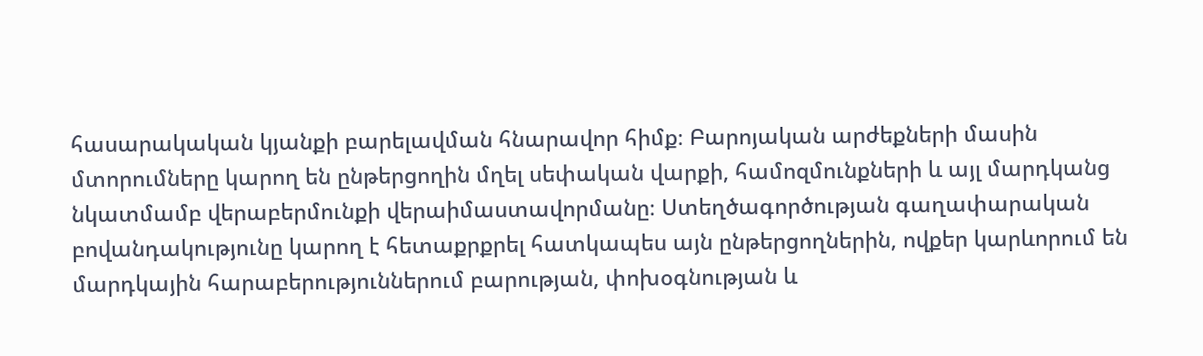հասարակական կյանքի բարելավման հնարավոր հիմք։ Բարոյական արժեքների մասին մտորումները կարող են ընթերցողին մղել սեփական վարքի, համոզմունքների և այլ մարդկանց նկատմամբ վերաբերմունքի վերաիմաստավորմանը։ Ստեղծագործության գաղափարական բովանդակությունը կարող է հետաքրքրել հատկապես այն ընթերցողներին, ովքեր կարևորում են մարդկային հարաբերություններում բարության, փոխօգնության և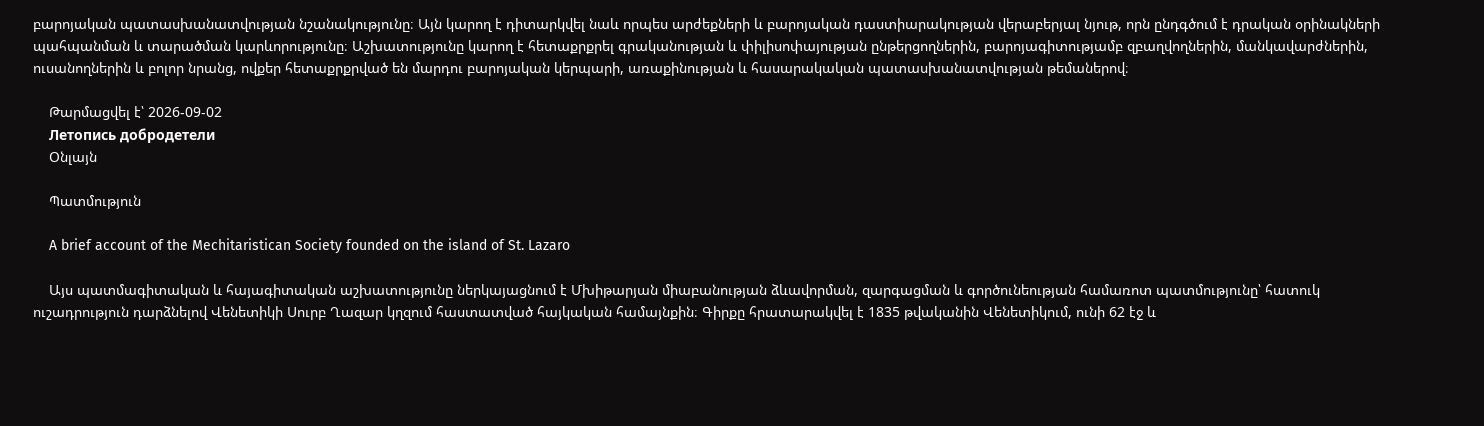բարոյական պատասխանատվության նշանակությունը։ Այն կարող է դիտարկվել նաև որպես արժեքների և բարոյական դաստիարակության վերաբերյալ նյութ, որն ընդգծում է դրական օրինակների պահպանման և տարածման կարևորությունը։ Աշխատությունը կարող է հետաքրքրել գրականության և փիլիսոփայության ընթերցողներին, բարոյագիտությամբ զբաղվողներին, մանկավարժներին, ուսանողներին և բոլոր նրանց, ովքեր հետաքրքրված են մարդու բարոյական կերպարի, առաքինության և հասարակական պատասխանատվության թեմաներով։

    Թարմացվել է՝ 2026-09-02
    Летопись добродетели
    Օնլայն

    Պատմություն

    A brief account of the Mechitaristican Society founded on the island of St. Lazaro

    Այս պատմագիտական և հայագիտական աշխատությունը ներկայացնում է Մխիթարյան միաբանության ձևավորման, զարգացման և գործունեության համառոտ պատմությունը՝ հատուկ ուշադրություն դարձնելով Վենետիկի Սուրբ Ղազար կղզում հաստատված հայկական համայնքին։ Գիրքը հրատարակվել է 1835 թվականին Վենետիկում, ունի 62 էջ և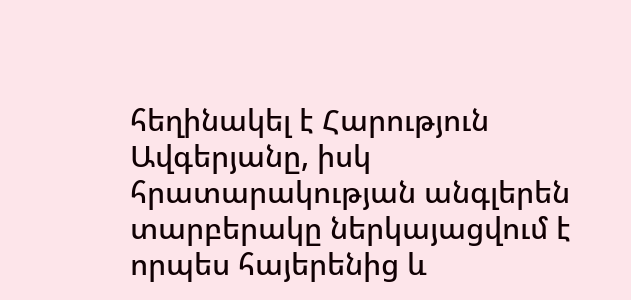հեղինակել է Հարություն Ավգերյանը, իսկ հրատարակության անգլերեն տարբերակը ներկայացվում է որպես հայերենից և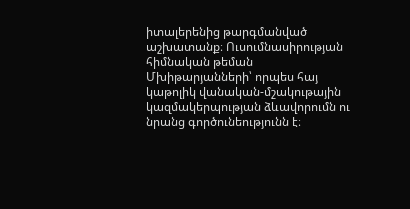իտալերենից թարգմանված աշխատանք։ Ուսումնասիրության հիմնական թեման Մխիթարյանների՝ որպես հայ կաթոլիկ վանական-մշակութային կազմակերպության ձևավորումն ու նրանց գործունեությունն է։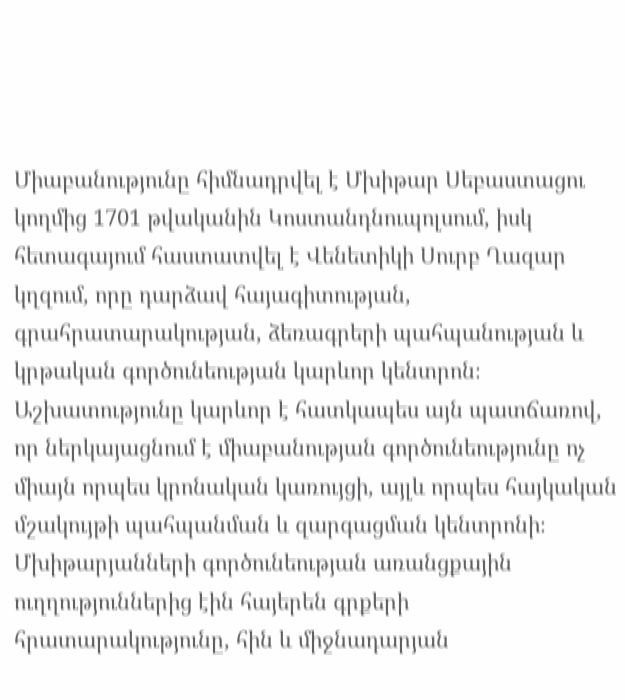Միաբանությունը հիմնադրվել է Մխիթար Սեբաստացու կողմից 1701 թվականին Կոստանդնուպոլսում, իսկ հետագայում հաստատվել է Վենետիկի Սուրբ Ղազար կղզում, որը դարձավ հայագիտության, գրահրատարակության, ձեռագրերի պահպանության և կրթական գործունեության կարևոր կենտրոն։ Աշխատությունը կարևոր է հատկապես այն պատճառով, որ ներկայացնում է միաբանության գործունեությունը ոչ միայն որպես կրոնական կառույցի, այլև որպես հայկական մշակույթի պահպանման և զարգացման կենտրոնի։ Մխիթարյանների գործունեության առանցքային ուղղություններից էին հայերեն գրքերի հրատարակությունը, հին և միջնադարյան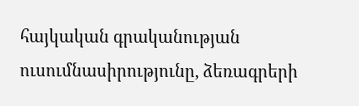հայկական գրականության ուսումնասիրությունը, ձեռագրերի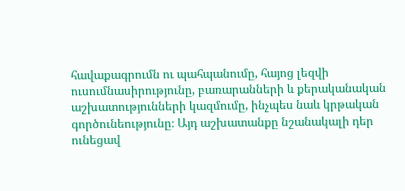հավաքագրումն ու պահպանումը, հայոց լեզվի ուսումնասիրությունը, բառարանների և քերականական աշխատությունների կազմումը, ինչպես նաև կրթական գործունեությունը։ Այդ աշխատանքը նշանակալի դեր ունեցավ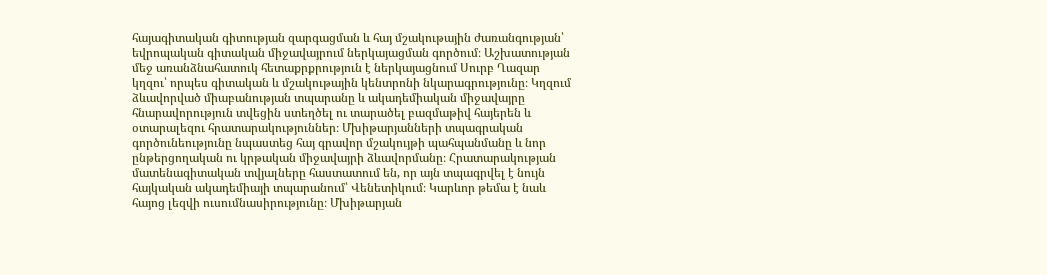հայագիտական գիտության զարգացման և հայ մշակութային ժառանգության՝ եվրոպական գիտական միջավայրում ներկայացման գործում։ Աշխատության մեջ առանձնահատուկ հետաքրքրություն է ներկայացնում Սուրբ Ղազար կղզու՝ որպես գիտական և մշակութային կենտրոնի նկարագրությունը։ Կղզում ձևավորված միաբանության տպարանը և ակադեմիական միջավայրը հնարավորություն տվեցին ստեղծել ու տարածել բազմաթիվ հայերեն և օտարալեզու հրատարակություններ։ Մխիթարյանների տպագրական գործունեությունը նպաստեց հայ գրավոր մշակույթի պահպանմանը և նոր ընթերցողական ու կրթական միջավայրի ձևավորմանը։ Հրատարակության մատենագիտական տվյալները հաստատում են, որ այն տպագրվել է նույն հայկական ակադեմիայի տպարանում՝ Վենետիկում։ Կարևոր թեմա է նաև հայոց լեզվի ուսումնասիրությունը։ Մխիթարյան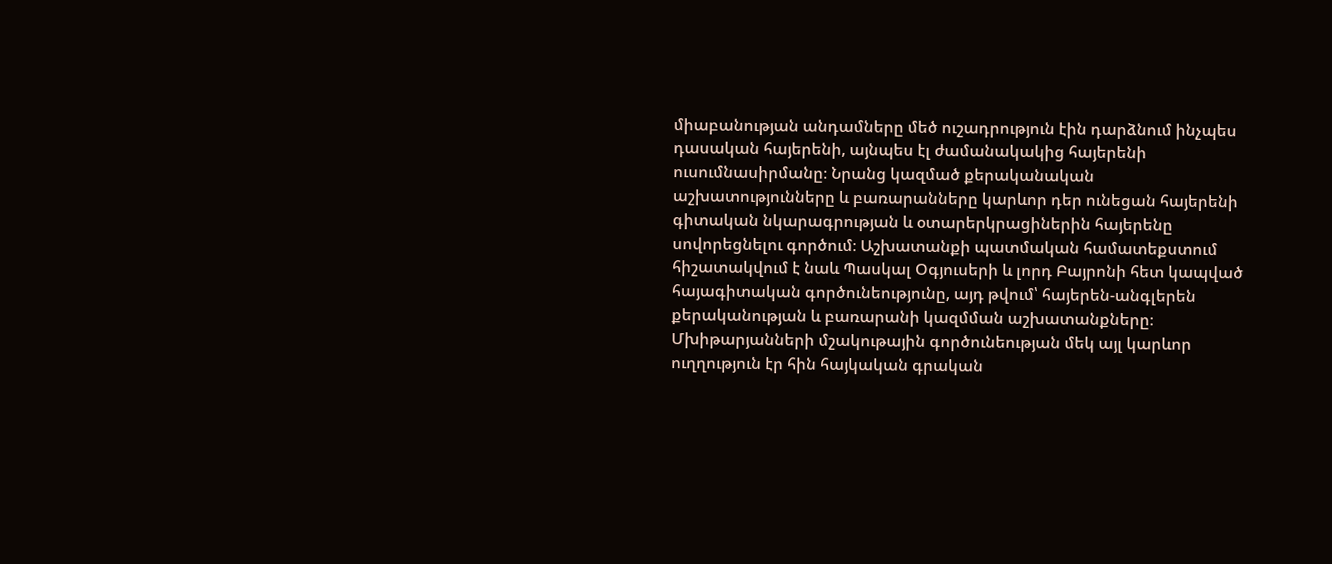միաբանության անդամները մեծ ուշադրություն էին դարձնում ինչպես դասական հայերենի, այնպես էլ ժամանակակից հայերենի ուսումնասիրմանը։ Նրանց կազմած քերականական աշխատությունները և բառարանները կարևոր դեր ունեցան հայերենի գիտական նկարագրության և օտարերկրացիներին հայերենը սովորեցնելու գործում։ Աշխատանքի պատմական համատեքստում հիշատակվում է նաև Պասկալ Օգյուսերի և լորդ Բայրոնի հետ կապված հայագիտական գործունեությունը, այդ թվում՝ հայերեն-անգլերեն քերականության և բառարանի կազմման աշխատանքները։ Մխիթարյանների մշակութային գործունեության մեկ այլ կարևոր ուղղություն էր հին հայկական գրական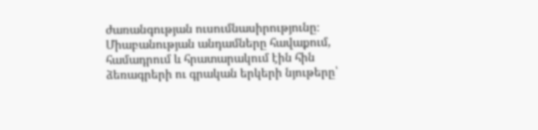ժառանգության ուսումնասիրությունը։ Միաբանության անդամները հավաքում, համադրում և հրատարակում էին հին ձեռագրերի ու գրական երկերի նյութերը՝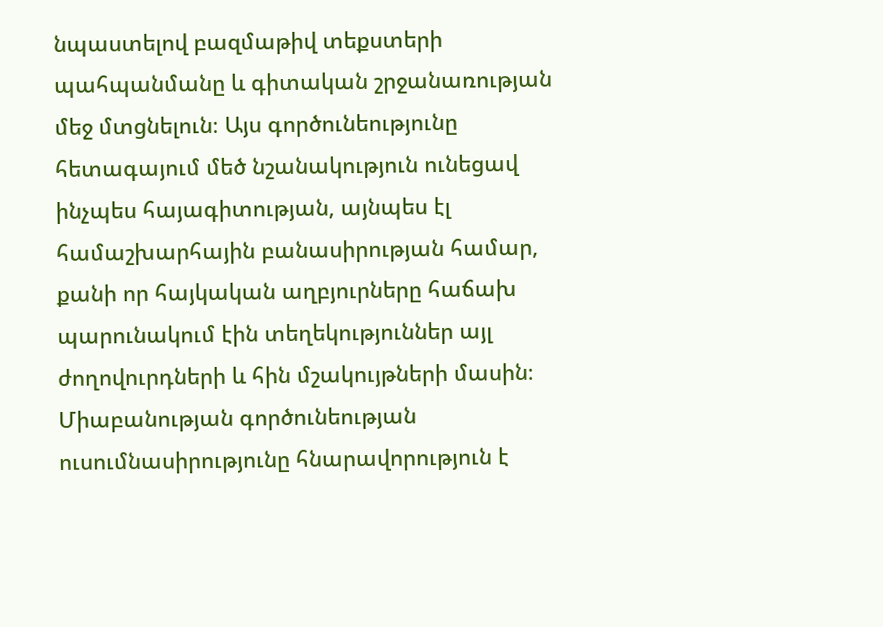նպաստելով բազմաթիվ տեքստերի պահպանմանը և գիտական շրջանառության մեջ մտցնելուն։ Այս գործունեությունը հետագայում մեծ նշանակություն ունեցավ ինչպես հայագիտության, այնպես էլ համաշխարհային բանասիրության համար, քանի որ հայկական աղբյուրները հաճախ պարունակում էին տեղեկություններ այլ ժողովուրդների և հին մշակույթների մասին։ Միաբանության գործունեության ուսումնասիրությունը հնարավորություն է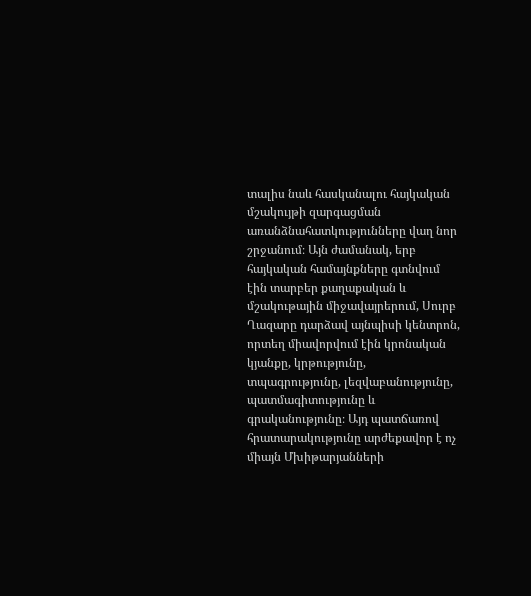տալիս նաև հասկանալու հայկական մշակույթի զարգացման առանձնահատկությունները վաղ նոր շրջանում։ Այն ժամանակ, երբ հայկական համայնքները գտնվում էին տարբեր քաղաքական և մշակութային միջավայրերում, Սուրբ Ղազարը դարձավ այնպիսի կենտրոն, որտեղ միավորվում էին կրոնական կյանքը, կրթությունը, տպագրությունը, լեզվաբանությունը, պատմագիտությունը և գրականությունը։ Այդ պատճառով հրատարակությունը արժեքավոր է ոչ միայն Մխիթարյանների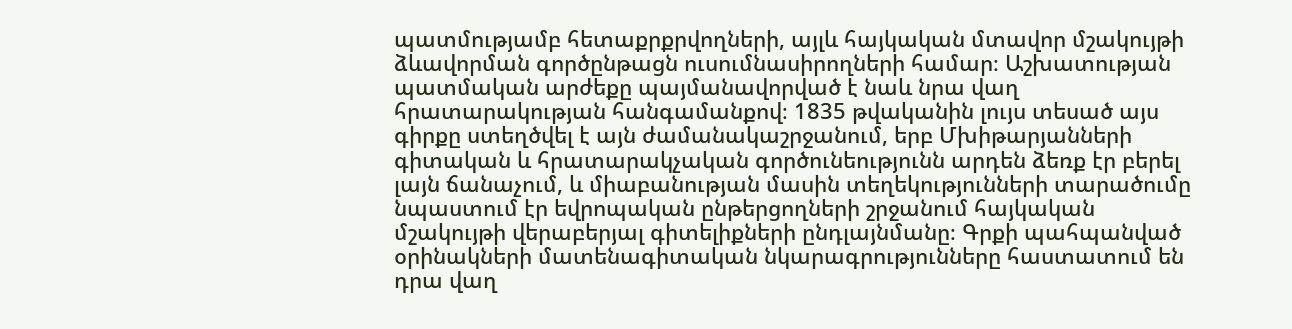պատմությամբ հետաքրքրվողների, այլև հայկական մտավոր մշակույթի ձևավորման գործընթացն ուսումնասիրողների համար։ Աշխատության պատմական արժեքը պայմանավորված է նաև նրա վաղ հրատարակության հանգամանքով։ 1835 թվականին լույս տեսած այս գիրքը ստեղծվել է այն ժամանակաշրջանում, երբ Մխիթարյանների գիտական և հրատարակչական գործունեությունն արդեն ձեռք էր բերել լայն ճանաչում, և միաբանության մասին տեղեկությունների տարածումը նպաստում էր եվրոպական ընթերցողների շրջանում հայկական մշակույթի վերաբերյալ գիտելիքների ընդլայնմանը։ Գրքի պահպանված օրինակների մատենագիտական նկարագրությունները հաստատում են դրա վաղ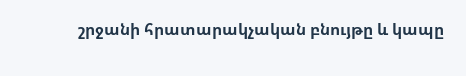շրջանի հրատարակչական բնույթը և կապը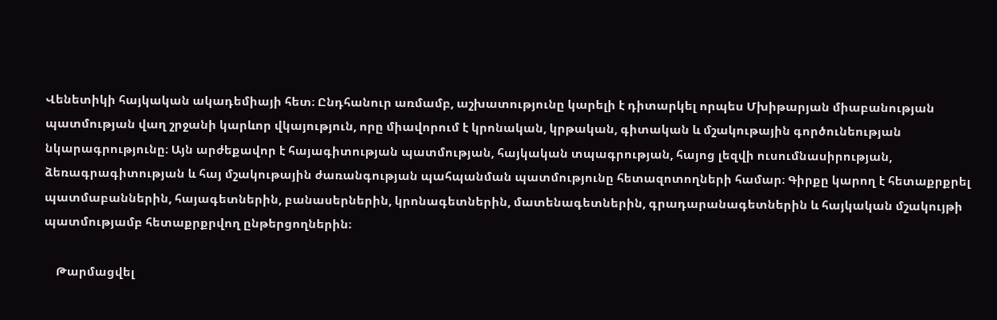Վենետիկի հայկական ակադեմիայի հետ։ Ընդհանուր առմամբ, աշխատությունը կարելի է դիտարկել որպես Մխիթարյան միաբանության պատմության վաղ շրջանի կարևոր վկայություն, որը միավորում է կրոնական, կրթական, գիտական և մշակութային գործունեության նկարագրությունը։ Այն արժեքավոր է հայագիտության պատմության, հայկական տպագրության, հայոց լեզվի ուսումնասիրության, ձեռագրագիտության և հայ մշակութային ժառանգության պահպանման պատմությունը հետազոտողների համար։ Գիրքը կարող է հետաքրքրել պատմաբաններին, հայագետներին, բանասերներին, կրոնագետներին, մատենագետներին, գրադարանագետներին և հայկական մշակույթի պատմությամբ հետաքրքրվող ընթերցողներին։

    Թարմացվել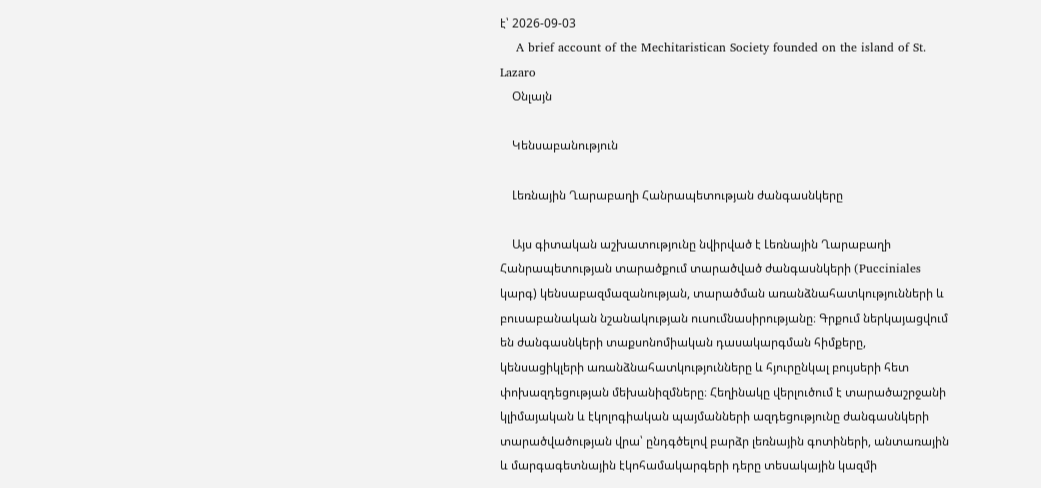է՝ 2026-09-03
    A brief account of the Mechitaristican Society founded on the island of St. Lazaro
    Օնլայն

    Կենսաբանություն

    Լեռնային Ղարաբաղի Հանրապետության ժանգասնկերը

    Այս գիտական աշխատությունը նվիրված է Լեռնային Ղարաբաղի Հանրապետության տարածքում տարածված ժանգասնկերի (Pucciniales կարգ) կենսաբազմազանության, տարածման առանձնահատկությունների և բուսաբանական նշանակության ուսումնասիրությանը։ Գրքում ներկայացվում են ժանգասնկերի տաքսոնոմիական դասակարգման հիմքերը, կենսացիկլերի առանձնահատկությունները և հյուրընկալ բույսերի հետ փոխազդեցության մեխանիզմները։ Հեղինակը վերլուծում է տարածաշրջանի կլիմայական և էկոլոգիական պայմանների ազդեցությունը ժանգասնկերի տարածվածության վրա՝ ընդգծելով բարձր լեռնային գոտիների, անտառային և մարգագետնային էկոհամակարգերի դերը տեսակային կազմի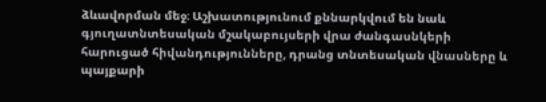ձևավորման մեջ։ Աշխատությունում քննարկվում են նաև գյուղատնտեսական մշակաբույսերի վրա ժանգասնկերի հարուցած հիվանդությունները, դրանց տնտեսական վնասները և պայքարի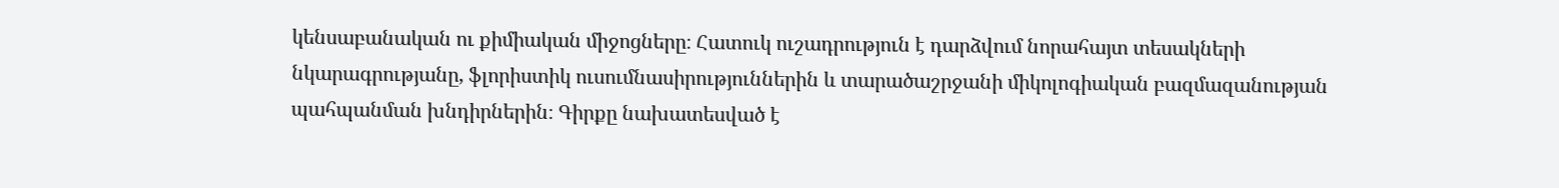կենսաբանական ու քիմիական միջոցները։ Հատուկ ուշադրություն է դարձվում նորահայտ տեսակների նկարագրությանը, ֆլորիստիկ ուսումնասիրություններին և տարածաշրջանի միկոլոգիական բազմազանության պահպանման խնդիրներին։ Գիրքը նախատեսված է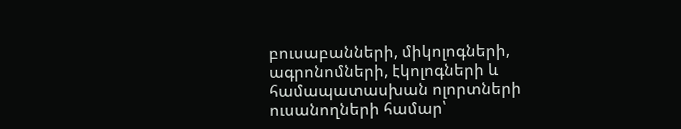բուսաբանների, միկոլոգների, ագրոնոմների, էկոլոգների և համապատասխան ոլորտների ուսանողների համար՝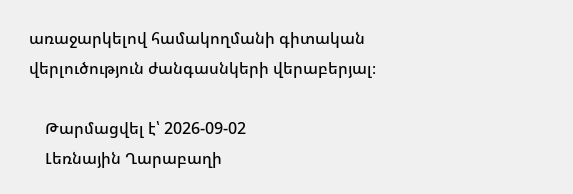առաջարկելով համակողմանի գիտական վերլուծություն ժանգասնկերի վերաբերյալ։

    Թարմացվել է՝ 2026-09-02
    Լեռնային Ղարաբաղի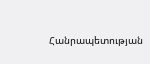Հանրապետության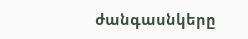ժանգասնկերը